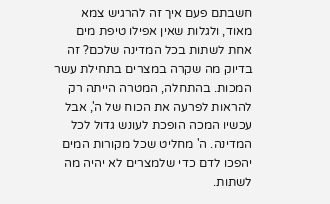חשבתם פעם איך זה להרגיש צמא מאוד, ולגלות שאין אפילו טיפת מים אחת לשתות בכל המדינה שלכם? זה בדיוק מה שקרה במצרים בתחילת עשר המכות. בהתחלה, המטרה הייתה רק להראות לפרעה את הכוח של ה', אבל עכשיו המכה הופכת לעונש גדול לכל המדינה. ה' מחליט שכל מקורות המים יהפכו לדם כדי שלמצרים לא יהיה מה לשתות.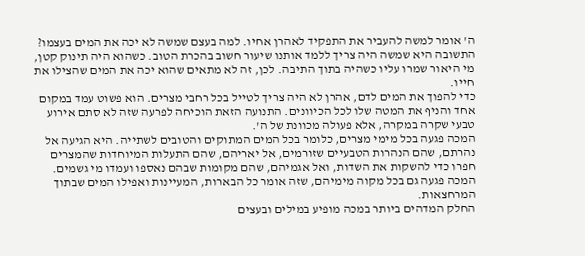ה' אומר למשה להעביר את התפקיד לאהרן אחיו. למה בעצם שמשה לא יכה את המים בעצמו? התשובה היא שמשה היה צריך ללמד אותנו שיעור חשוב בהכרת הטוב. כשהוא היה תינוק קטן, מי היאור שמרו עליו כשהיה בתוך התיבה. לכן, זה לא מתאים שהוא יכה את המים שהצילו את חייו.
כדי להפוך את המים לדם, אהרן לא היה צריך לטייל בכל רחבי מצרים. הוא פשוט עמד במקום אחד והניף את המטה שלו לכל הכיוונים. התנועה הזאת הוכיחה לפרעה שזה לא סתם אירוע טבעי שקרה במקרה, אלא פעולה מכוונת של ה'.
המכה פגעה בכל מימי מצרים, כלומר בכל המים המתוקים והטובים לשתייה. היא הגיעה אל נהרתם, שהם הנהרות הטבעיים שזורמים, אל יאריהם, שהם התעלות המיוחדות שהמצרים חפרו כדי להשקות את השדות, ואל אגמיהם, שהם מקומות שבהם נאספו ועמדו מי גשמים. המכה פגעה גם בכל מקוה מימיהם, שזה אומר כל הבארות, המעיינות ואפילו המים שבתוך המרחצאות.
החלק המדהים ביותר במכה מופיע במילים ובעצים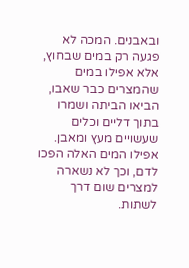ובאבנים. המכה לא פגעה רק במים שבחוץ, אלא אפילו במים שהמצרים כבר שאבו, הביאו הביתה ושמרו בתוך דליים וכלים שעשויים מעץ ומאבן. אפילו המים האלה הפכו לדם, וכך לא נשארה למצרים שום דרך לשתות.